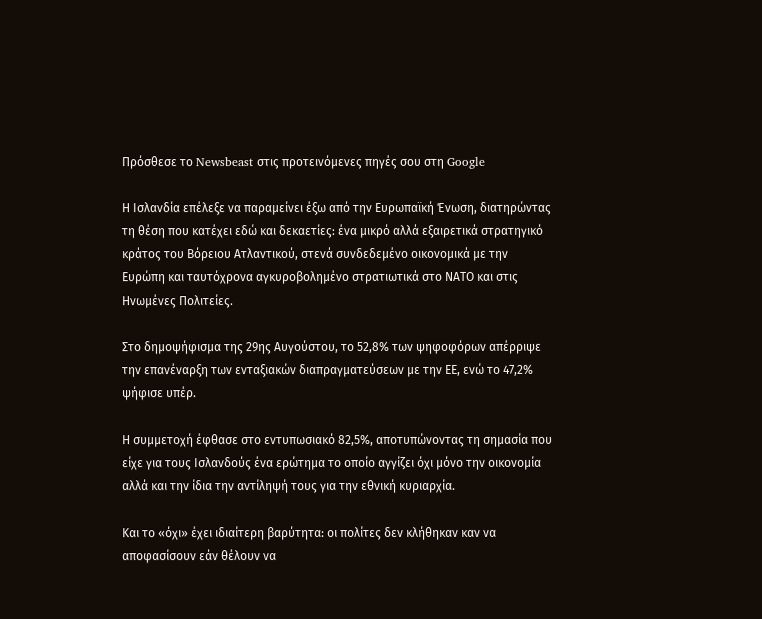Πρόσθεσε το Newsbeast στις προτεινόμενες πηγές σου στη Google

Η Ισλανδία επέλεξε να παραμείνει έξω από την Ευρωπαϊκή Ένωση, διατηρώντας τη θέση που κατέχει εδώ και δεκαετίες: ένα μικρό αλλά εξαιρετικά στρατηγικό κράτος του Βόρειου Ατλαντικού, στενά συνδεδεμένο οικονομικά με την Ευρώπη και ταυτόχρονα αγκυροβολημένο στρατιωτικά στο ΝΑΤΟ και στις Ηνωμένες Πολιτείες.

Στο δημοψήφισμα της 29ης Αυγούστου, το 52,8% των ψηφοφόρων απέρριψε την επανέναρξη των ενταξιακών διαπραγματεύσεων με την ΕΕ, ενώ το 47,2% ψήφισε υπέρ.

Η συμμετοχή έφθασε στο εντυπωσιακό 82,5%, αποτυπώνοντας τη σημασία που είχε για τους Ισλανδούς ένα ερώτημα το οποίο αγγίζει όχι μόνο την οικονομία αλλά και την ίδια την αντίληψή τους για την εθνική κυριαρχία.

Και το «όχι» έχει ιδιαίτερη βαρύτητα: οι πολίτες δεν κλήθηκαν καν να αποφασίσουν εάν θέλουν να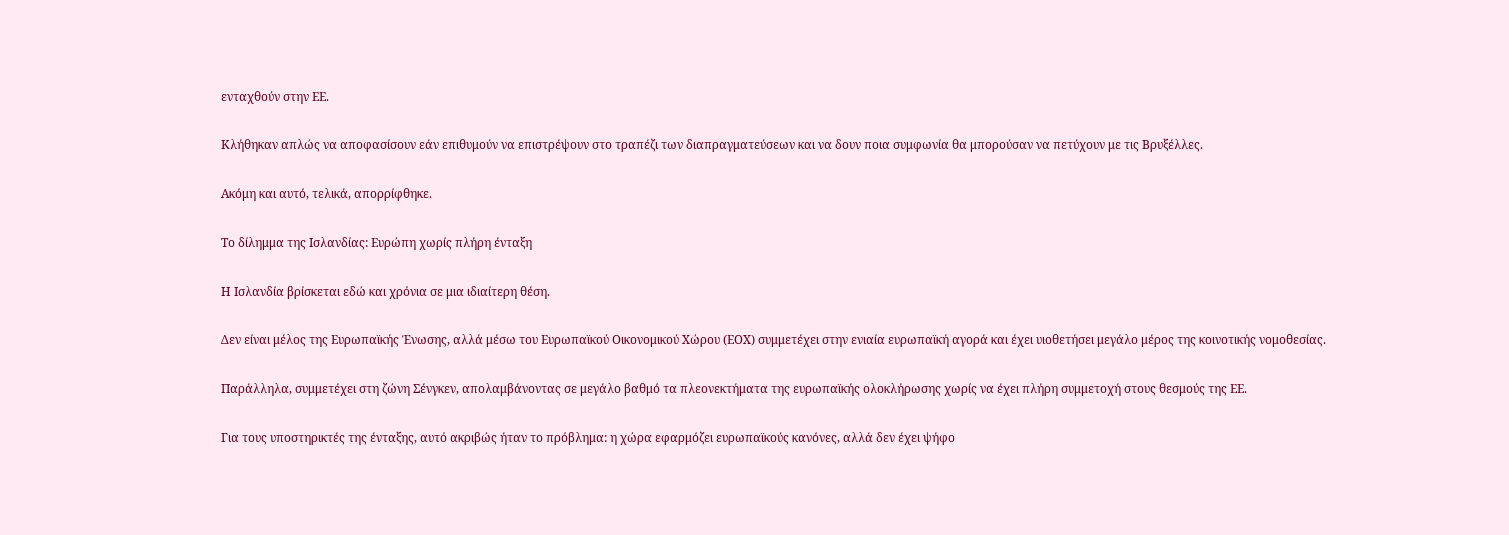ενταχθούν στην ΕΕ.

Κλήθηκαν απλώς να αποφασίσουν εάν επιθυμούν να επιστρέψουν στο τραπέζι των διαπραγματεύσεων και να δουν ποια συμφωνία θα μπορούσαν να πετύχουν με τις Βρυξέλλες.

Ακόμη και αυτό, τελικά, απορρίφθηκε.

Το δίλημμα της Ισλανδίας: Ευρώπη χωρίς πλήρη ένταξη

Η Ισλανδία βρίσκεται εδώ και χρόνια σε μια ιδιαίτερη θέση.

Δεν είναι μέλος της Ευρωπαϊκής Ένωσης, αλλά μέσω του Ευρωπαϊκού Οικονομικού Χώρου (ΕΟΧ) συμμετέχει στην ενιαία ευρωπαϊκή αγορά και έχει υιοθετήσει μεγάλο μέρος της κοινοτικής νομοθεσίας.

Παράλληλα, συμμετέχει στη ζώνη Σένγκεν, απολαμβάνοντας σε μεγάλο βαθμό τα πλεονεκτήματα της ευρωπαϊκής ολοκλήρωσης χωρίς να έχει πλήρη συμμετοχή στους θεσμούς της ΕΕ.

Για τους υποστηρικτές της ένταξης, αυτό ακριβώς ήταν το πρόβλημα: η χώρα εφαρμόζει ευρωπαϊκούς κανόνες, αλλά δεν έχει ψήφο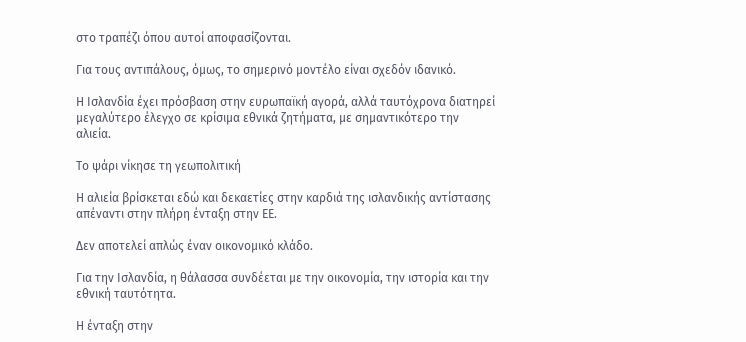στο τραπέζι όπου αυτοί αποφασίζονται.

Για τους αντιπάλους, όμως, το σημερινό μοντέλο είναι σχεδόν ιδανικό.

Η Ισλανδία έχει πρόσβαση στην ευρωπαϊκή αγορά, αλλά ταυτόχρονα διατηρεί μεγαλύτερο έλεγχο σε κρίσιμα εθνικά ζητήματα, με σημαντικότερο την αλιεία.

Το ψάρι νίκησε τη γεωπολιτική

Η αλιεία βρίσκεται εδώ και δεκαετίες στην καρδιά της ισλανδικής αντίστασης απέναντι στην πλήρη ένταξη στην ΕΕ.

Δεν αποτελεί απλώς έναν οικονομικό κλάδο.

Για την Ισλανδία, η θάλασσα συνδέεται με την οικονομία, την ιστορία και την εθνική ταυτότητα.

Η ένταξη στην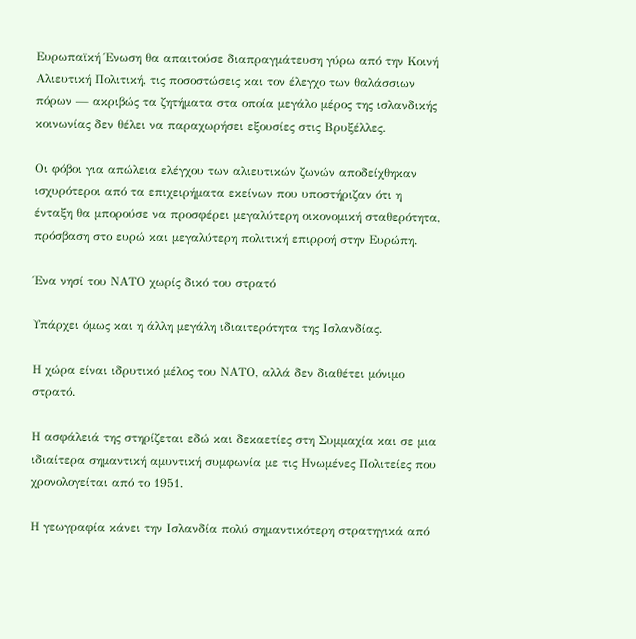Ευρωπαϊκή Ένωση θα απαιτούσε διαπραγμάτευση γύρω από την Κοινή Αλιευτική Πολιτική, τις ποσοστώσεις και τον έλεγχο των θαλάσσιων πόρων — ακριβώς τα ζητήματα στα οποία μεγάλο μέρος της ισλανδικής κοινωνίας δεν θέλει να παραχωρήσει εξουσίες στις Βρυξέλλες.

Οι φόβοι για απώλεια ελέγχου των αλιευτικών ζωνών αποδείχθηκαν ισχυρότεροι από τα επιχειρήματα εκείνων που υποστήριζαν ότι η ένταξη θα μπορούσε να προσφέρει μεγαλύτερη οικονομική σταθερότητα, πρόσβαση στο ευρώ και μεγαλύτερη πολιτική επιρροή στην Ευρώπη.

Ένα νησί του ΝΑΤΟ χωρίς δικό του στρατό

Υπάρχει όμως και η άλλη μεγάλη ιδιαιτερότητα της Ισλανδίας.

Η χώρα είναι ιδρυτικό μέλος του ΝΑΤΟ, αλλά δεν διαθέτει μόνιμο στρατό.

Η ασφάλειά της στηρίζεται εδώ και δεκαετίες στη Συμμαχία και σε μια ιδιαίτερα σημαντική αμυντική συμφωνία με τις Ηνωμένες Πολιτείες που χρονολογείται από το 1951.

Η γεωγραφία κάνει την Ισλανδία πολύ σημαντικότερη στρατηγικά από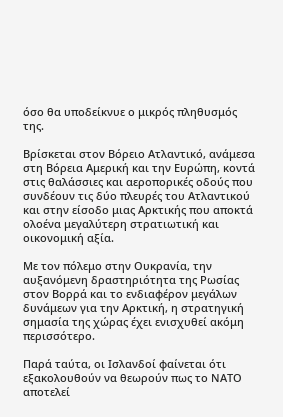όσο θα υποδείκνυε ο μικρός πληθυσμός της.

Βρίσκεται στον Βόρειο Ατλαντικό, ανάμεσα στη Βόρεια Αμερική και την Ευρώπη, κοντά στις θαλάσσιες και αεροπορικές οδούς που συνδέουν τις δύο πλευρές του Ατλαντικού και στην είσοδο μιας Αρκτικής που αποκτά ολοένα μεγαλύτερη στρατιωτική και οικονομική αξία.

Με τον πόλεμο στην Ουκρανία, την αυξανόμενη δραστηριότητα της Ρωσίας στον Βορρά και το ενδιαφέρον μεγάλων δυνάμεων για την Αρκτική, η στρατηγική σημασία της χώρας έχει ενισχυθεί ακόμη περισσότερο.

Παρά ταύτα, οι Ισλανδοί φαίνεται ότι εξακολουθούν να θεωρούν πως το ΝΑΤΟ αποτελεί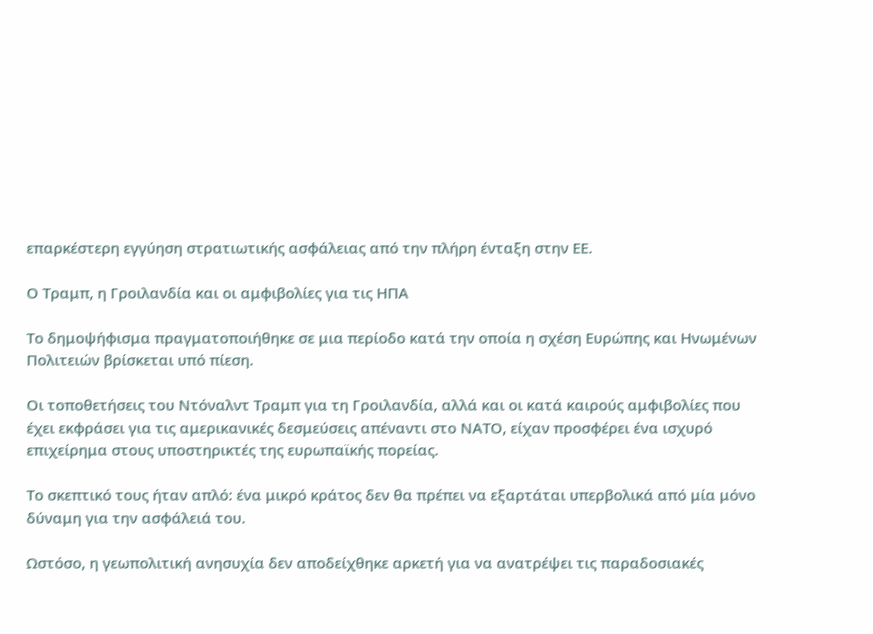επαρκέστερη εγγύηση στρατιωτικής ασφάλειας από την πλήρη ένταξη στην ΕΕ.

Ο Τραμπ, η Γροιλανδία και οι αμφιβολίες για τις ΗΠΑ

Το δημοψήφισμα πραγματοποιήθηκε σε μια περίοδο κατά την οποία η σχέση Ευρώπης και Ηνωμένων Πολιτειών βρίσκεται υπό πίεση.

Οι τοποθετήσεις του Ντόναλντ Τραμπ για τη Γροιλανδία, αλλά και οι κατά καιρούς αμφιβολίες που έχει εκφράσει για τις αμερικανικές δεσμεύσεις απέναντι στο ΝΑΤΟ, είχαν προσφέρει ένα ισχυρό επιχείρημα στους υποστηρικτές της ευρωπαϊκής πορείας.

Το σκεπτικό τους ήταν απλό: ένα μικρό κράτος δεν θα πρέπει να εξαρτάται υπερβολικά από μία μόνο δύναμη για την ασφάλειά του.

Ωστόσο, η γεωπολιτική ανησυχία δεν αποδείχθηκε αρκετή για να ανατρέψει τις παραδοσιακές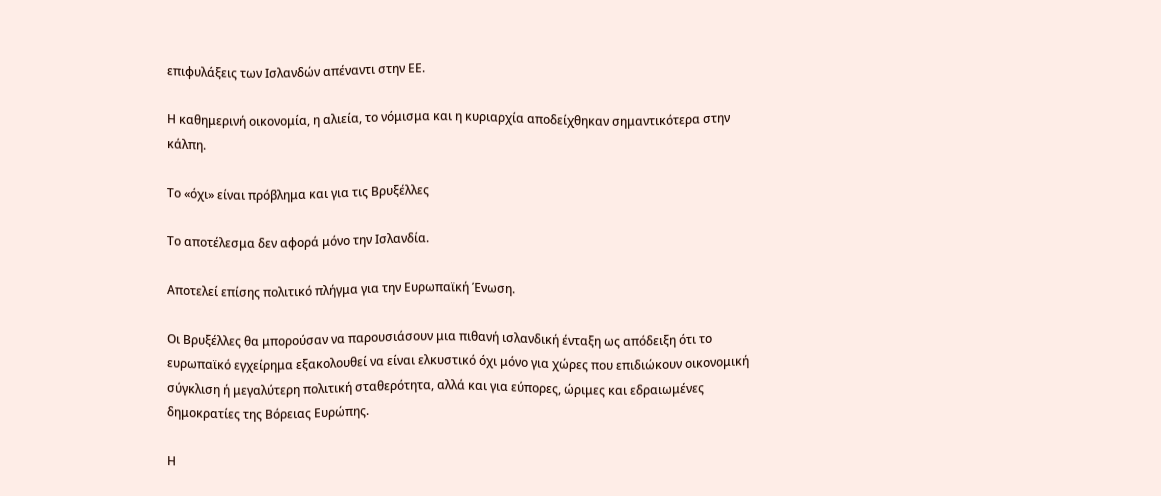επιφυλάξεις των Ισλανδών απέναντι στην ΕΕ.

Η καθημερινή οικονομία, η αλιεία, το νόμισμα και η κυριαρχία αποδείχθηκαν σημαντικότερα στην κάλπη.

Το «όχι» είναι πρόβλημα και για τις Βρυξέλλες

Το αποτέλεσμα δεν αφορά μόνο την Ισλανδία.

Αποτελεί επίσης πολιτικό πλήγμα για την Ευρωπαϊκή Ένωση.

Οι Βρυξέλλες θα μπορούσαν να παρουσιάσουν μια πιθανή ισλανδική ένταξη ως απόδειξη ότι το ευρωπαϊκό εγχείρημα εξακολουθεί να είναι ελκυστικό όχι μόνο για χώρες που επιδιώκουν οικονομική σύγκλιση ή μεγαλύτερη πολιτική σταθερότητα, αλλά και για εύπορες, ώριμες και εδραιωμένες δημοκρατίες της Βόρειας Ευρώπης.

Η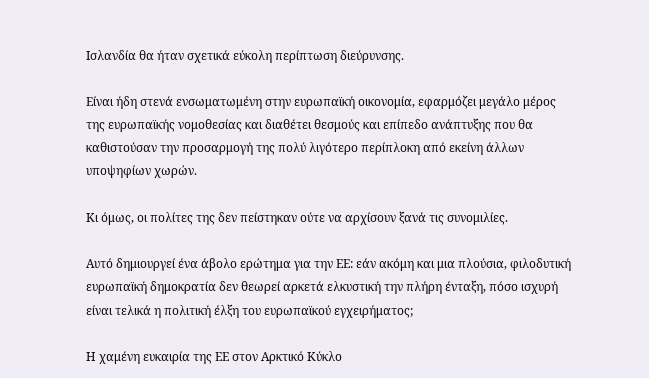Ισλανδία θα ήταν σχετικά εύκολη περίπτωση διεύρυνσης.

Είναι ήδη στενά ενσωματωμένη στην ευρωπαϊκή οικονομία, εφαρμόζει μεγάλο μέρος της ευρωπαϊκής νομοθεσίας και διαθέτει θεσμούς και επίπεδο ανάπτυξης που θα καθιστούσαν την προσαρμογή της πολύ λιγότερο περίπλοκη από εκείνη άλλων υποψηφίων χωρών.

Κι όμως, οι πολίτες της δεν πείστηκαν ούτε να αρχίσουν ξανά τις συνομιλίες.

Αυτό δημιουργεί ένα άβολο ερώτημα για την ΕΕ: εάν ακόμη και μια πλούσια, φιλοδυτική ευρωπαϊκή δημοκρατία δεν θεωρεί αρκετά ελκυστική την πλήρη ένταξη, πόσο ισχυρή είναι τελικά η πολιτική έλξη του ευρωπαϊκού εγχειρήματος;

Η χαμένη ευκαιρία της ΕΕ στον Αρκτικό Κύκλο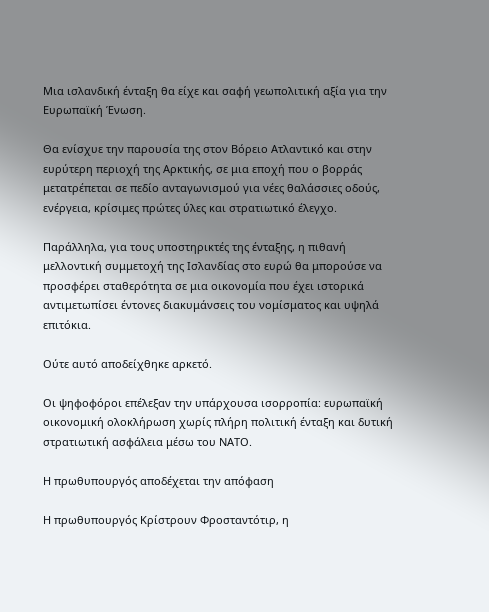Μια ισλανδική ένταξη θα είχε και σαφή γεωπολιτική αξία για την Ευρωπαϊκή Ένωση.

Θα ενίσχυε την παρουσία της στον Βόρειο Ατλαντικό και στην ευρύτερη περιοχή της Αρκτικής, σε μια εποχή που ο βορράς μετατρέπεται σε πεδίο ανταγωνισμού για νέες θαλάσσιες οδούς, ενέργεια, κρίσιμες πρώτες ύλες και στρατιωτικό έλεγχο.

Παράλληλα, για τους υποστηρικτές της ένταξης, η πιθανή μελλοντική συμμετοχή της Ισλανδίας στο ευρώ θα μπορούσε να προσφέρει σταθερότητα σε μια οικονομία που έχει ιστορικά αντιμετωπίσει έντονες διακυμάνσεις του νομίσματος και υψηλά επιτόκια.

Ούτε αυτό αποδείχθηκε αρκετό.

Οι ψηφοφόροι επέλεξαν την υπάρχουσα ισορροπία: ευρωπαϊκή οικονομική ολοκλήρωση χωρίς πλήρη πολιτική ένταξη και δυτική στρατιωτική ασφάλεια μέσω του ΝΑΤΟ.

Η πρωθυπουργός αποδέχεται την απόφαση

Η πρωθυπουργός Κρίστρουν Φροσταντότιρ, η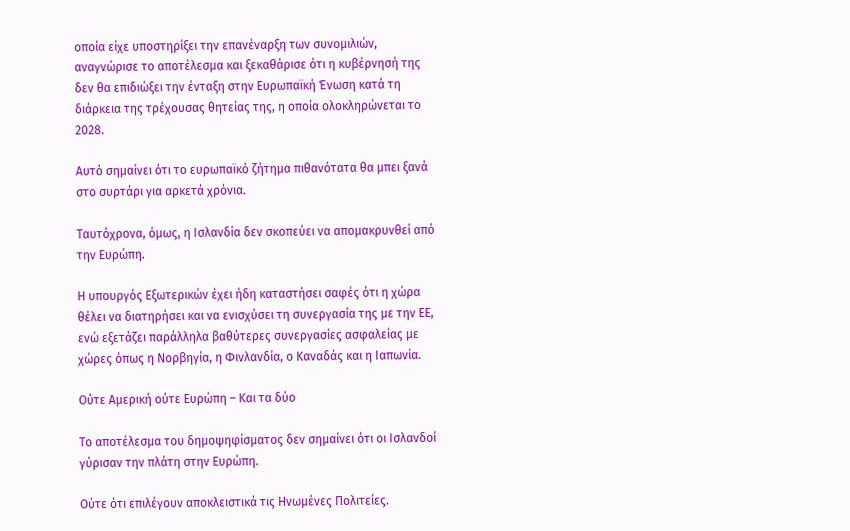οποία είχε υποστηρίξει την επανέναρξη των συνομιλιών, αναγνώρισε το αποτέλεσμα και ξεκαθάρισε ότι η κυβέρνησή της δεν θα επιδιώξει την ένταξη στην Ευρωπαϊκή Ένωση κατά τη διάρκεια της τρέχουσας θητείας της, η οποία ολοκληρώνεται το 2028.

Αυτό σημαίνει ότι το ευρωπαϊκό ζήτημα πιθανότατα θα μπει ξανά στο συρτάρι για αρκετά χρόνια.

Ταυτόχρονα, όμως, η Ισλανδία δεν σκοπεύει να απομακρυνθεί από την Ευρώπη.

Η υπουργός Εξωτερικών έχει ήδη καταστήσει σαφές ότι η χώρα θέλει να διατηρήσει και να ενισχύσει τη συνεργασία της με την ΕΕ, ενώ εξετάζει παράλληλα βαθύτερες συνεργασίες ασφαλείας με χώρες όπως η Νορβηγία, η Φινλανδία, ο Καναδάς και η Ιαπωνία.

Ούτε Αμερική ούτε Ευρώπη – Και τα δύο

Το αποτέλεσμα του δημοψηφίσματος δεν σημαίνει ότι οι Ισλανδοί γύρισαν την πλάτη στην Ευρώπη.

Ούτε ότι επιλέγουν αποκλειστικά τις Ηνωμένες Πολιτείες.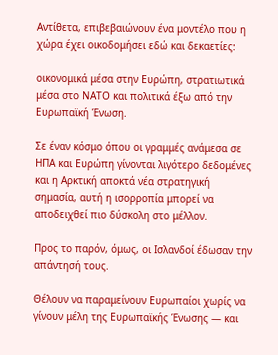Αντίθετα, επιβεβαιώνουν ένα μοντέλο που η χώρα έχει οικοδομήσει εδώ και δεκαετίες:

οικονομικά μέσα στην Ευρώπη, στρατιωτικά μέσα στο ΝΑΤΟ και πολιτικά έξω από την Ευρωπαϊκή Ένωση.

Σε έναν κόσμο όπου οι γραμμές ανάμεσα σε ΗΠΑ και Ευρώπη γίνονται λιγότερο δεδομένες και η Αρκτική αποκτά νέα στρατηγική σημασία, αυτή η ισορροπία μπορεί να αποδειχθεί πιο δύσκολη στο μέλλον.

Προς το παρόν, όμως, οι Ισλανδοί έδωσαν την απάντησή τους.

Θέλουν να παραμείνουν Ευρωπαίοι χωρίς να γίνουν μέλη της Ευρωπαϊκής Ένωσης — και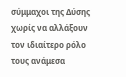σύμμαχοι της Δύσης χωρίς να αλλάξουν τον ιδιαίτερο ρόλο τους ανάμεσα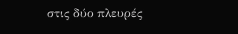στις δύο πλευρές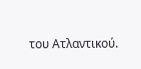του Ατλαντικού.